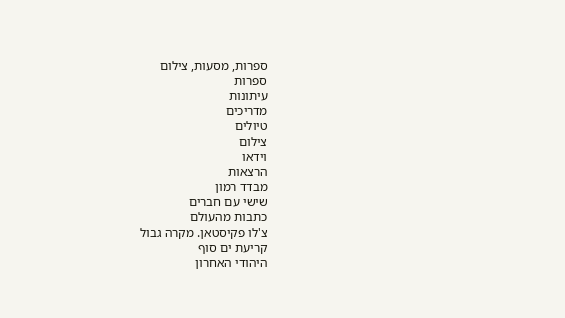ספרות, מסעות, צילום
ספרות
עיתונות
מדריכים
טיולים
צילום
וידאו
הרצאות
מבדד רמון
שישי עם חברים
כתבות מהעולם
צ'לו פקיסטאן. מקרה גבול
קריעת ים סוף
היהודי האחרון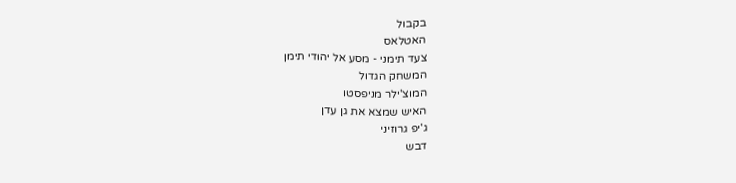בקבול
האטלאס
צעד תימני - מסע אל יהודי תימן
המשחק הגדול
המוצ'ילר מניפסטו
האיש שמצא את גן עדן
ג'יפ גרוזיני
דבש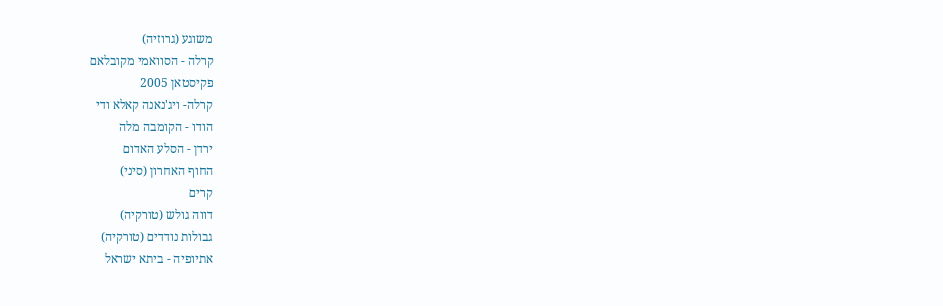משוגע (גרוזיה)
קרלה - הסוואמי מקובלאם
פקיסטאן 2005
קרלה- ויג'נאנה קאלא ודי
הודו - הקומבה מלה
ירדן - הסלע האדום
החוף האחרון (סיני)
קרים
דווה גולש (טורקיה)
גבולות נודדים (טורקיה)
אתיופיה - ביתא ישראל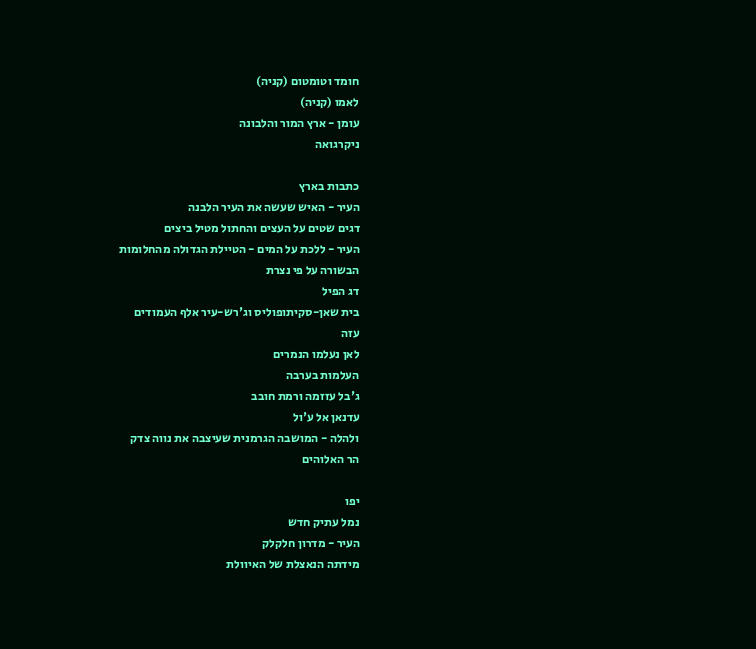חומד וטומטום (קניה)
לאמו (קניה)
עומן - ארץ המור והלבונה
ניקרגואה

כתבות בארץ
העיר - האיש שעשה את העיר הלבנה
דגים שטים על העצים והחתול מטיל ביצים
העיר - ללכת על המים - הטיילת הגדולה מהחלומות
הבשורה על פי נצרת
דג הפיל
בית שאן-סקיתופוליס וג'רש-עיר אלף העמודים
עזה
לאן נעלמו הנמרים
העלמות בערבה
ג'בל עזזמה ורמת חובב
עדנאן אל ע'ול
ולהלה - המושבה הגרמנית שעיצבה את נווה צדק
הר האלוהים

יפו
נמל עתיק חדש
העיר - מדרון חלקלק
מידתה הנאצלת של האיוולת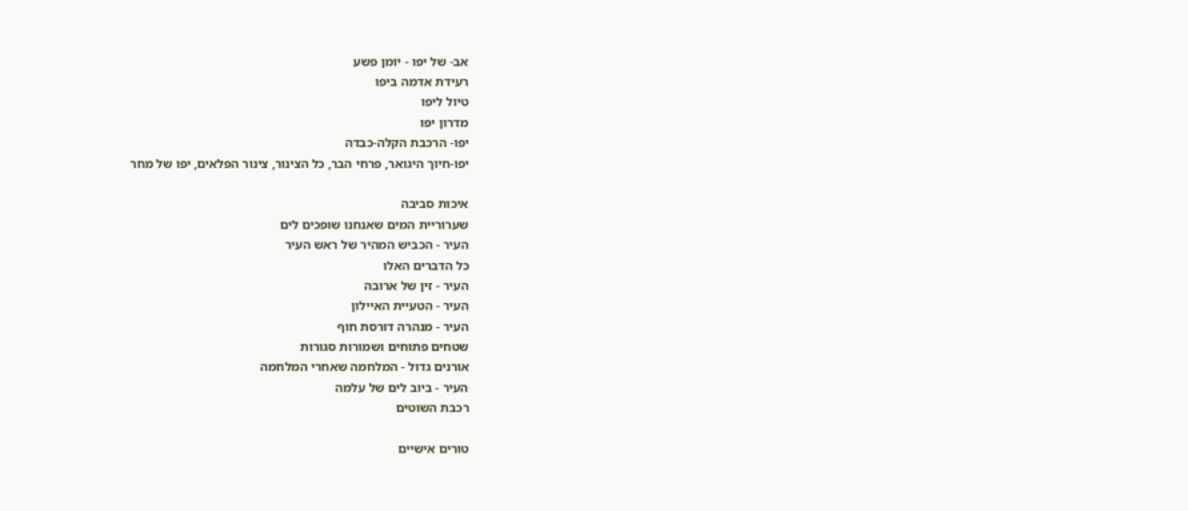אב- של יפו - יומן פשע
רעידת אדמה ביפו
טיול ליפו
מדרון יפו
יפו- הרכבת הקלה-כבדה
יפו-חיוך היגואר, פרחי הבר, כל הצינור, צינור הפלאים, יפו של מחר

איכות סביבה
שערוריית המים שאנחנו שופכים לים
העיר - הכביש המהיר של ראש העיר
כל הדברים האלו
העיר - זין של ארובה
העיר - הטעיית האיילון
העיר - מנהרה דורסת חוף
שטחים פתוחים ושמורות סגורות
אורנים גדול - המלחמה שאחרי המלחמה
העיר - ביוב לים של עלמה
רכבת השוטים

טורים אישיים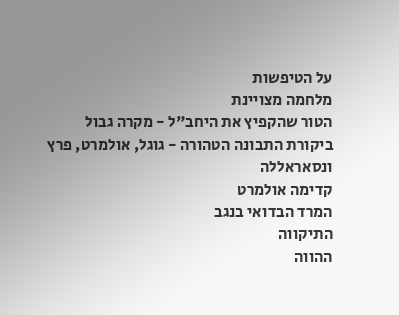על הטיפשות
מלחמה מצויינת
הטור שהקפיץ את היחב"ל - מקרה גבול
ביקורת התבונה הטהורה - גוגל, אולמרט, פרץ ונסאראללה
קדימה אולמרט
המרד הבדואי בנגב
התיקווה
ההווה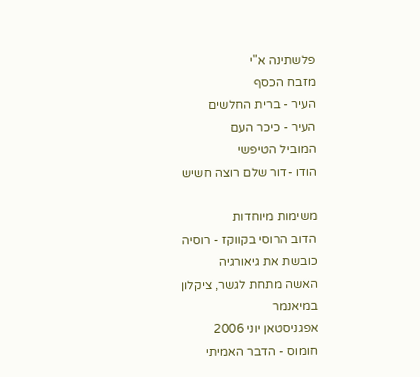פלשתינה א"י
מזבח הכסף
העיר - ברית החלשים
העיר - כיכר העם
המוביל הטיפשי
הודו -דור שלם רוצה חשיש

משימות מיוחדות
הדוב הרוסי בקווקז - רוסיה כובשת את גיאורגיה
האשה מתחת לגשר, ציקלון במיאנמר
אפגניסטאן יוני 2006
חומוס - הדבר האמיתי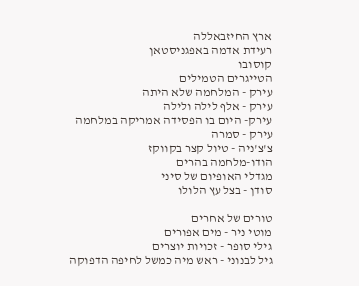ארץ החיזבאללה
רעידת אדמה באפגניסטאן
קוסובו
הטייגרים הטמילים
עירק - המלחמה שלא היתה
עירק - אלף לילה ולילה
עירק- היום בו הפסידה אמריקה במלחמה
עירק - סמרה
צ'צ'ניה - טיול קצר בקווקז
הודו-מלחמה בהרים
מגדלי האופיום של סיני
סודן - בצל עץ הלולו

טורים של אחרים
מוטי ניר - מים אפורים
גילי סופר - זכויות יוצרים
גיל לבנוני - ראש מיה כמשל לחיפה הדפוקה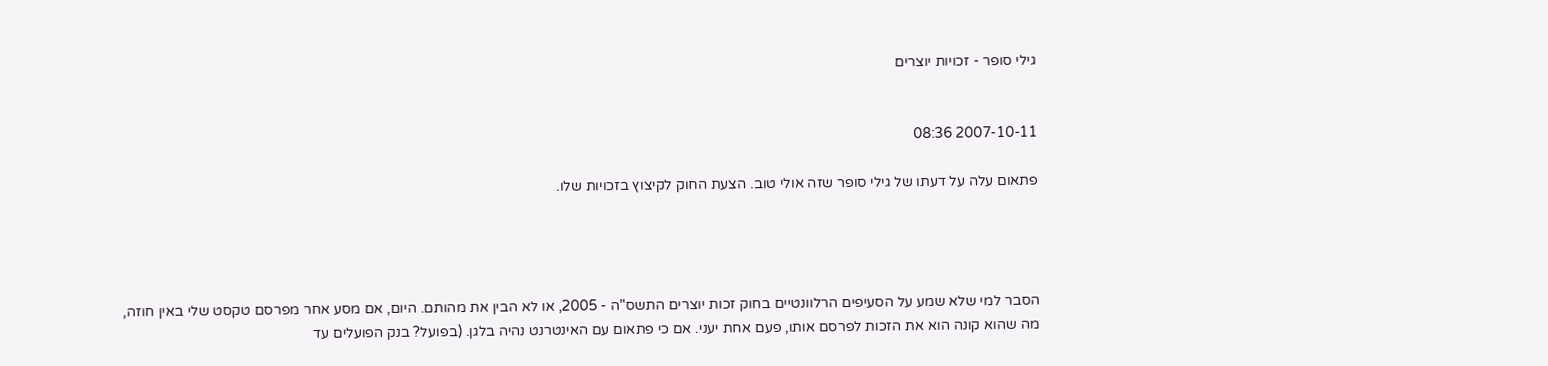גילי סופר - זכויות יוצרים


2007-10-11 08:36

פתאום עלה על דעתו של גילי סופר שזה אולי טוב. הצעת החוק לקיצוץ בזכויות שלו.




הסבר למי שלא שמע על הסעיפים הרלוונטיים בחוק זכות יוצרים התשס"ה - 2005, או לא הבין את מהותם. היום, אם מסע אחר מפרסם טקסט שלי באין חוזה, מה שהוא קונה הוא את הזכות לפרסם אותו, פעם אחת יעני. אם כי פתאום עם האינטרנט נהיה בלגן. (בפועל? בנק הפועלים עד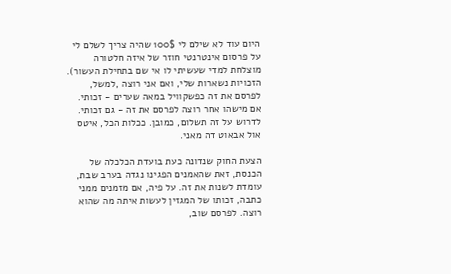היום עוד לא שילם לי 100$ שהיה צריך לשלם לי על פרסום אינטרנטי חוזר של איזה חלטורה מוצלחת למדי שעשיתי לו אי שם בתחילת העשור). הזכויות נשארות שלי, ואם אני רוצה ,למשל, לפרסם את זה כפשקוויל במאה שערים - זכותי. אם מישהו אחר רוצה לפרסם את זה - גם זכותי. לדרוש על זה תשלום, כמובן. ככלות הכל, איטס אול אבאוט דה מאני.

הצעת החוק שנדונה כעת בועדת הכלכלה של הכנסת, זאת שהאמנים הפגינו נגדה בערב שבת, עומדת לשנות את זה. על פיה, אם מזמנים ממני כתבה, זכותו של המגזין לעשות איתה מה שהוא רוצה. לפרסם שוב,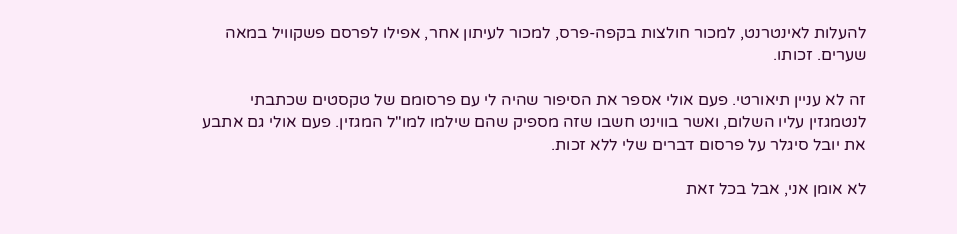להעלות לאינטרנט, למכור חולצות בקפה-פרס, למכור לעיתון אחר, אפילו לפרסם פשקוויל במאה שערים. זכותו.

זה לא עניין תיאורטי. פעם אולי אספר את הסיפור שהיה לי עם פרסומם של טקסטים שכתבתי לנטמגזין עליו השלום, ואשר בווינט חשבו שזה מספיק שהם שילמו למו"ל המגזין. פעם אולי גם אתבע את יובל סיגלר על פרסום דברים שלי ללא זכות.

לא אומן אני, אבל בכל זאת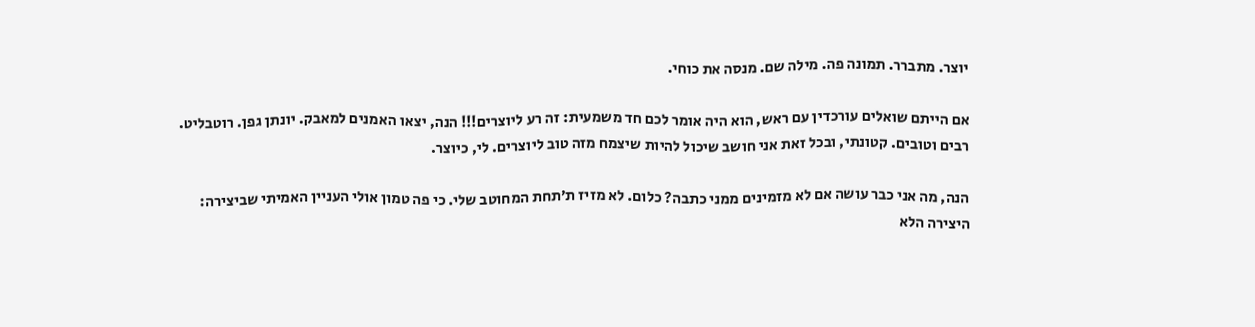יוצר. מתברר. תמונה פה. מילה שם. מנסה את כוחי.

אם הייתם שואלים עורכדין עם ראש, הוא היה אומר לכם חד משמעית: זה רע ליוצרים!!! הנה, יצאו האמנים למאבק. יונתן גפן. רוטבליט. רבים וטובים. קטונתי, ובכל זאת אני חושב שיכול להיות שיצמח מזה טוב ליוצרים. לי, כיוצר.

הנה, מה אני כבר עושה אם לא מזמינים ממני כתבה? כלום. לא מזיז ת’תחת המחוטב שלי. כי פה טמון אולי העניין האמיתי שביצירה: היצירה הלא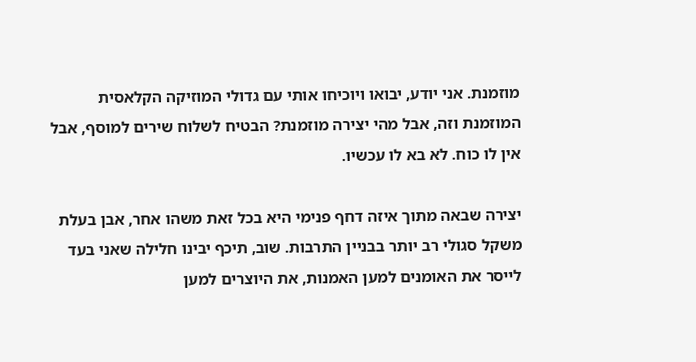מוזמנת. אני יודע, יבואו ויוכיחו אותי עם גדולי המוזיקה הקלאסית המוזמנת וזה, אבל מהי יצירה מוזמנת? הבטיח לשלוח שירים למוסף, אבל אין לו כוח. לא בא לו עכשיו.

יצירה שבאה מתוך איזה דחף פנימי היא בכל זאת משהו אחר, אבן בעלת משקל סגולי רב יותר בבניין התרבות. שוב, תיכף יבינו חלילה שאני בעד לייסר את האומנים למען האמנות, את היוצרים למען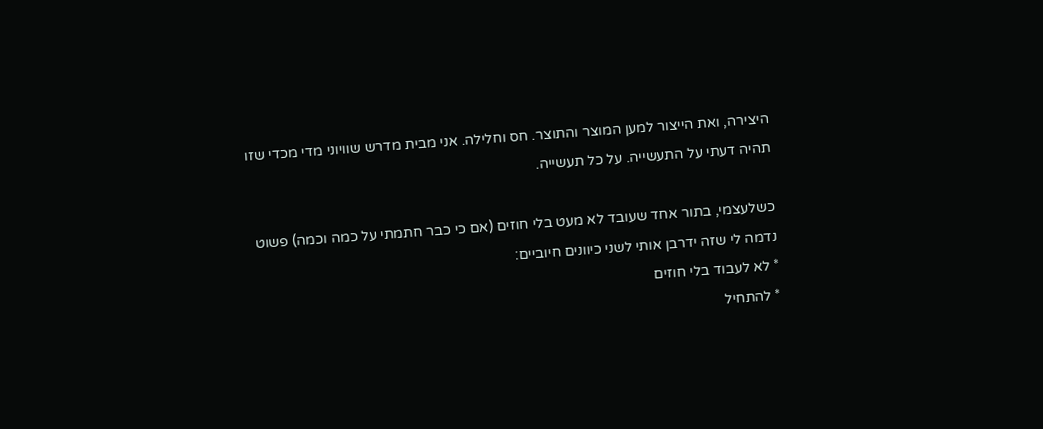היצירה, ואת הייצור למען המוצר והתוצר. חס וחלילה. אני מבית מדרש שוויוני מדי מכדי שזו תהיה דעתי על התעשייה. על כל תעשייה.

כשלעצמי, בתור אחד שעובד לא מעט בלי חוזים (אם כי כבר חתמתי על כמה וכמה) פשוט נדמה לי שזה ידרבן אותי לשני כיוונים חיוביים:
* לא לעבוד בלי חוזים
* להתחיל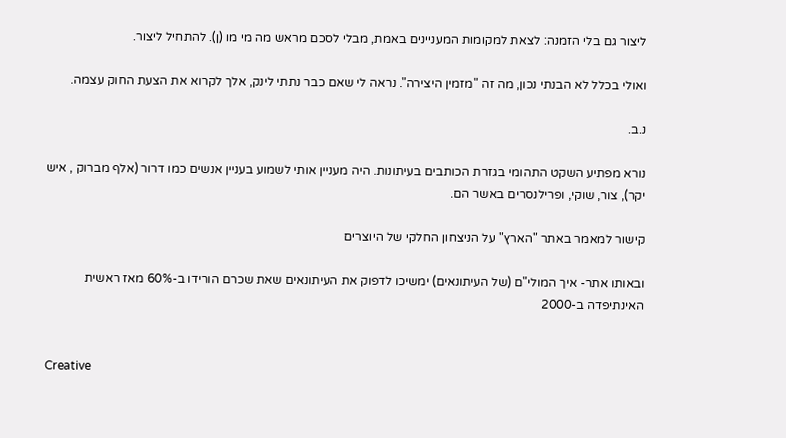ליצור גם בלי הזמנה: לצאת למקומות המעניינים באמת, מבלי לסכם מראש מה מי מו (ן). להתחיל ליצור.

ואולי בכלל לא הבנתי נכון, מה זה "מזמין היצירה". נראה לי שאם כבר נתתי לינק, אלך לקרוא את הצעת החוק עצמה.

נ.ב.

נורא מפתיע השקט התהומי בגזרת הכותבים בעיתונות. היה מעניין אותי לשמוע בעניין אנשים כמו דרור (אלף מברוק , איש יקר), צור, שוקי, ופרילנסרים באשר הם.

קישור למאמר באתר "הארץ" על הניצחון החלקי של היוצרים

ובאותו אתר- איך המולי"ם (של העיתונאים) ימשיכו לדפוק את העיתונאים שאת שכרם הורידו ב-60% מאז ראשית האינתיפדה ב-2000


Creative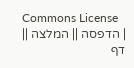Commons License
| הדפסה || המלצה || דף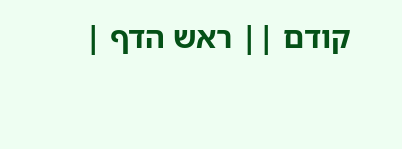קודם || ראש הדף |